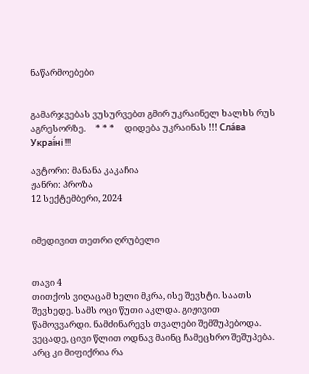ნაწარმოებები


გამარჯვებას ვუსურვებთ გმირ უკრაინელ ხალხს რუს აგრესორზე.     * * *     დიდება უკრაინას !!! Сла́ва Украї́ні !!!

ავტორი: მანანა კაკაჩია
ჟანრი: პროზა
12 სექტემბერი, 2024


იმედივით თეთრი ღრუბელი


თავი 4
თითქოს ვიღაცამ ხელი მკრა, ისე შევხტი. საათს შევხედე. სამს ოცი წუთი აკლდა. გიჟივით წამოვვარდი. ნამძინარევს თვალები შემშუპებოდა. ვეცადე, ცივი წლით ოდნავ მაინც ჩამეცხრო შეშუპება. არც კი მიფიქრია რა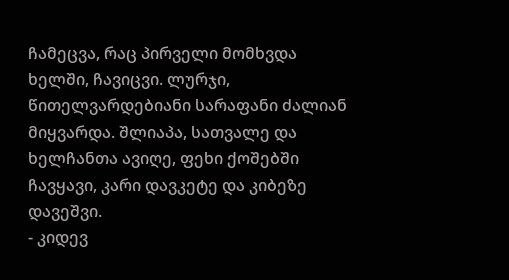ჩამეცვა, რაც პირველი მომხვდა ხელში, ჩავიცვი. ლურჯი, წითელვარდებიანი სარაფანი ძალიან მიყვარდა. შლიაპა, სათვალე და ხელჩანთა ავიღე, ფეხი ქოშებში ჩავყავი, კარი დავკეტე და კიბეზე დავეშვი.
- კიდევ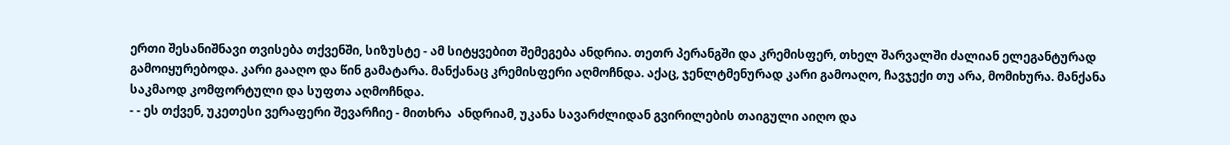ერთი შესანიშნავი თვისება თქვენში, სიზუსტე - ამ სიტყვებით შემეგება ანდრია. თეთრ პერანგში და კრემისფერ, თხელ შარვალში ძალიან ელეგანტურად გამოიყურებოდა. კარი გააღო და წინ გამატარა. მანქანაც კრემისფერი აღმოჩნდა. აქაც, ჯენლტმენურად კარი გამოაღო, ჩავჯექი თუ არა, მომიხურა. მანქანა საკმაოდ კომფორტული და სუფთა აღმოჩნდა.
- - ეს თქვენ, უკეთესი ვერაფერი შევარჩიე - მითხრა  ანდრიამ, უკანა სავარძლიდან გვირილების თაიგული აიღო და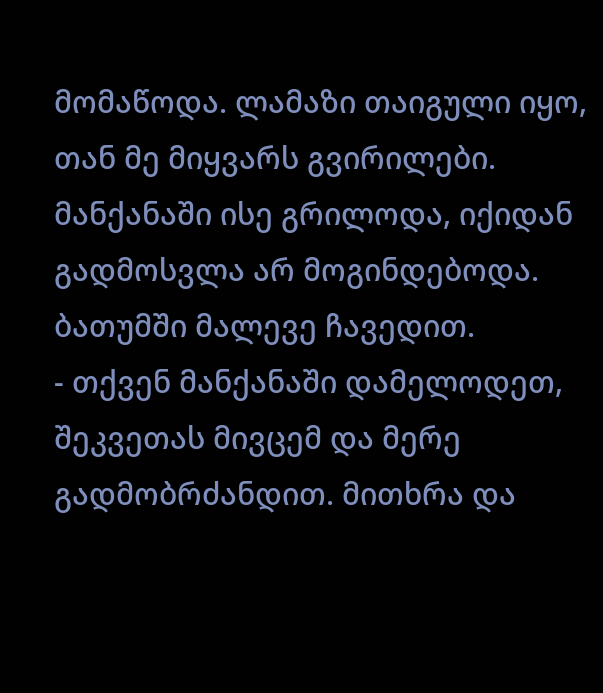მომაწოდა. ლამაზი თაიგული იყო, თან მე მიყვარს გვირილები. მანქანაში ისე გრილოდა, იქიდან გადმოსვლა არ მოგინდებოდა.  ბათუმში მალევე ჩავედით.
- თქვენ მანქანაში დამელოდეთ, შეკვეთას მივცემ და მერე გადმობრძანდით. მითხრა და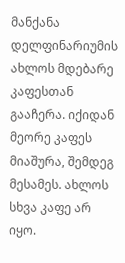მანქანა დელფინარიუმის ახლოს მდებარე კაფესთან გააჩერა. იქიდან მეორე კაფეს მიაშურა, შემდეგ მესამეს. ახლოს სხვა კაფე არ იყო.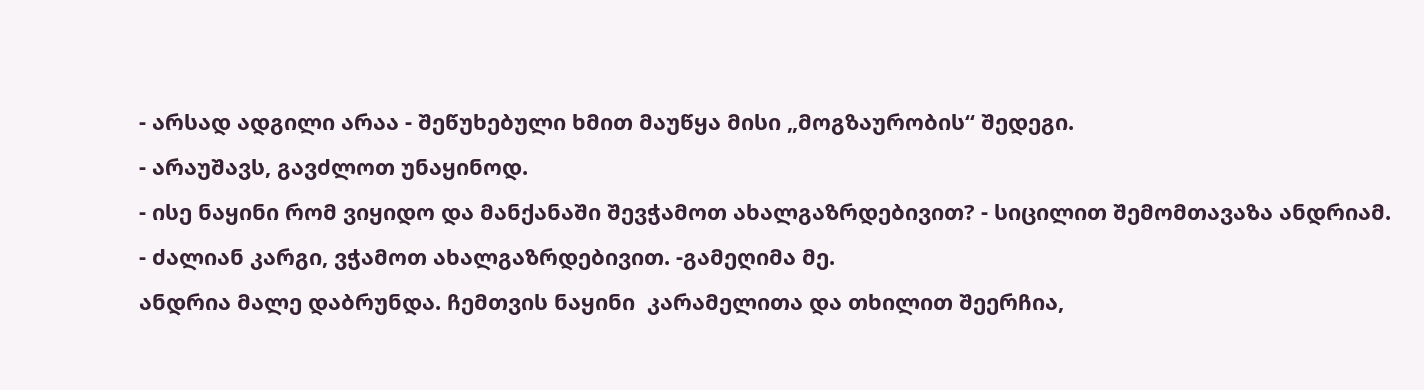- არსად ადგილი არაა - შეწუხებული ხმით მაუწყა მისი „მოგზაურობის“ შედეგი.
- არაუშავს, გავძლოთ უნაყინოდ.
- ისე ნაყინი რომ ვიყიდო და მანქანაში შევჭამოთ ახალგაზრდებივით? - სიცილით შემომთავაზა ანდრიამ.
- ძალიან კარგი, ვჭამოთ ახალგაზრდებივით. -გამეღიმა მე.
ანდრია მალე დაბრუნდა. ჩემთვის ნაყინი  კარამელითა და თხილით შეერჩია,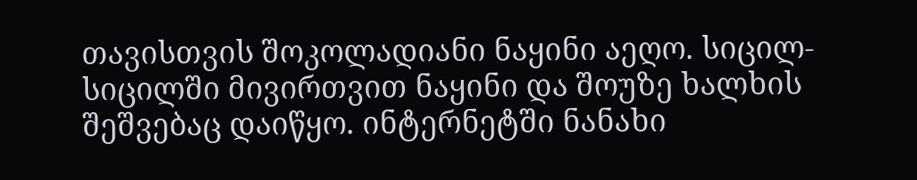თავისთვის შოკოლადიანი ნაყინი აეღო. სიცილ-სიცილში მივირთვით ნაყინი და შოუზე ხალხის შეშვებაც დაიწყო. ინტერნეტში ნანახი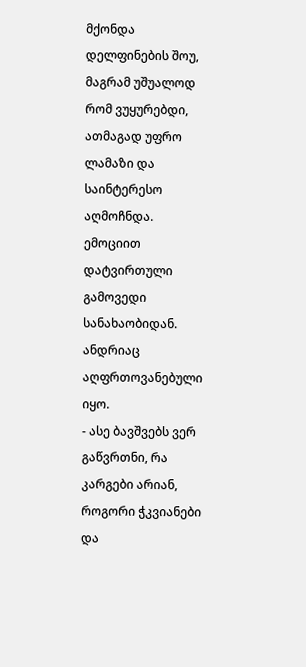მქონდა დელფინების შოუ, მაგრამ უშუალოდ რომ ვუყურებდი, ათმაგად უფრო ლამაზი და საინტერესო აღმოჩნდა.
ემოციით დატვირთული გამოვედი სანახაობიდან. ანდრიაც აღფრთოვანებული იყო.
- ასე ბავშვებს ვერ გაწვრთნი, რა კარგები არიან, როგორი ჭკვიანები და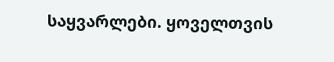საყვარლები. ყოველთვის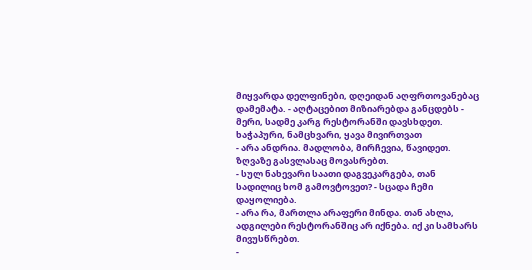მიყვარდა დელფინები, დღეიდან აღფრთოვანებაც დამემატა. - აღტაცებით მიზიარებდა განცდებს -  მერი, სადმე კარგ რესტორანში დავსხდეთ. ხაჭაპური, ნამცხვარი, ყავა მივირთვათ
- არა ანდრია. მადლობა, მირჩევია, წავიდეთ. ზღვაზე გასვლასაც მოვასრებთ.
- სულ ნახევარი საათი დაგვეკარგება, თან სადილიც ხომ გამოვტოვეთ? - სცადა ჩემი დაყოლიება.
- არა რა, მართლა არაფერი მინდა. თან ახლა, ადგილები რესტორანშიც არ იქნება. იქ კი სამხარს მივუსწრებთ.
-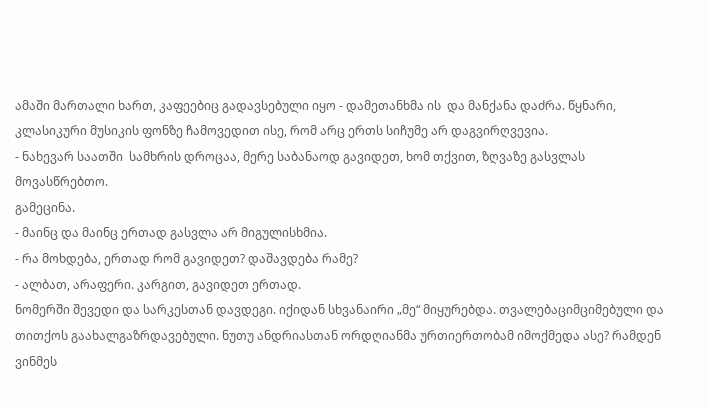ამაში მართალი ხართ, კაფეებიც გადავსებული იყო - დამეთანხმა ის  და მანქანა დაძრა. წყნარი, კლასიკური მუსიკის ფონზე ჩამოვედით ისე, რომ არც ერთს სიჩუმე არ დაგვირღვევია.
- ნახევარ საათში  სამხრის დროცაა, მერე საბანაოდ გავიდეთ, ხომ თქვით, ზღვაზე გასვლას მოვასწრებთო.
გამეცინა.
- მაინც და მაინც ერთად გასვლა არ მიგულისხმია.
- რა მოხდება, ერთად რომ გავიდეთ? დაშავდება რამე?
- ალბათ, არაფერი. კარგით, გავიდეთ ერთად.
ნომერში შევედი და სარკესთან დავდეგი. იქიდან სხვანაირი „მე“ მიყურებდა. თვალებაციმციმებული და თითქოს გაახალგაზრდავებული. ნუთუ ანდრიასთან ორდღიანმა ურთიერთობამ იმოქმედა ასე? რამდენ ვინმეს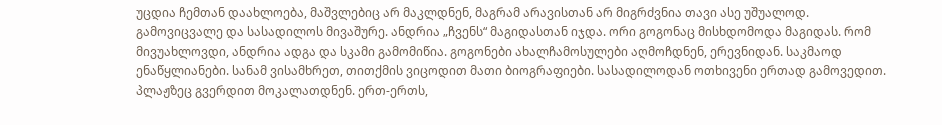უცდია ჩემთან დაახლოება, მაშვლებიც არ მაკლდნენ, მაგრამ არავისთან არ მიგრძვნია თავი ასე უშუალოდ.
გამოვიცვალე და სასადილოს მივაშურე. ანდრია „ჩვენს“ მაგიდასთან იჯდა. ორი გოგონაც მისხდომოდა მაგიდას. რომ მივუახლოვდი, ანდრია ადგა და სკამი გამომიწია. გოგონები ახალჩამოსულები აღმოჩდნენ, ერევნიდან. საკმაოდ ენაწყლიანები. სანამ ვისამხრეთ, თითქმის ვიცოდით მათი ბიოგრაფიები. სასადილოდან ოთხივენი ერთად გამოვედით. პლაჟზეც გვერდით მოკალათდნენ. ერთ-ერთს,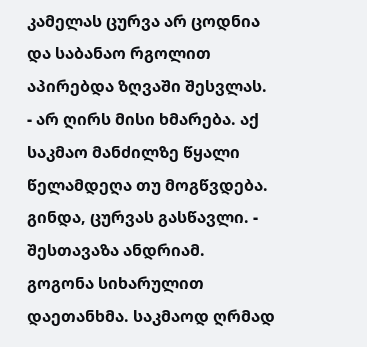კამელას ცურვა არ ცოდნია და საბანაო რგოლით აპირებდა ზღვაში შესვლას.
- არ ღირს მისი ხმარება. აქ  საკმაო მანძილზე წყალი წელამდეღა თუ მოგწვდება. გინდა, ცურვას გასწავლი. - შესთავაზა ანდრიამ.
გოგონა სიხარულით დაეთანხმა. საკმაოდ ღრმად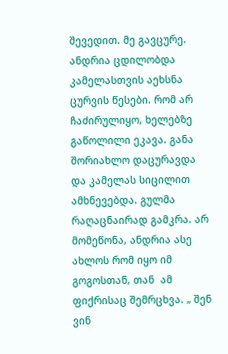შევედით. მე გავცურე. ანდრია ცდილობდა კამელასთვის აეხსნა ცურვის წესები. რომ არ ჩაძირულიყო, ხელებზე გაწოლილი ეკავა. განა შორიახლო დაცურავდა და კამელას სიცილით ამხნევებდა. გულმა რაღაცნაირად გამკრა. არ მომეწონა, ანდრია ასე ახლოს რომ იყო იმ გოგოსთან, თან  ამ ფიქრისაც შემრცხვა. „ შენ ვინ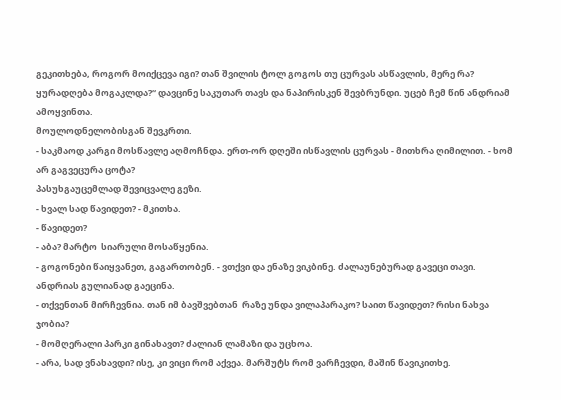გეკითხება, როგორ მოიქცევა იგი? თან შვილის ტოლ გოგოს თუ ცურვას ასწავლის, მერე რა? ყურადღება მოგაკლდა?“ დავცინე საკუთარ თავს და ნაპირისკენ შევბრუნდი. უცებ ჩემ წინ ანდრიამ ამოყვინთა.
მოულოდნელობისგან შევკრთი.
- საკმაოდ კარგი მოსწავლე აღმოჩნდა. ერთ-ორ დღეში ისწავლის ცურვას - მითხრა ღიმილით. - ხომ არ გაგვეცურა ცოტა?
პასუხგაუცემლად შევიცვალე გეზი.
- ხვალ სად წავიდეთ? - მკითხა.
- წავიდეთ?
- აბა? მარტო  სიარული მოსაწყენია.
- გოგონები წაიყვანეთ, გაგართობენ. - ვთქვი და ენაზე ვიკბინე. ძალაუნებურად გავეცი თავი.
ანდრიას გულიანად გაეცინა.
- თქვენთან მირჩევნია. თან იმ ბავშვებთან  რაზე უნდა ვილაპარაკო? საით წავიდეთ? რისი ნახვა ჯობია?
- მომღერალი პარკი გინახავთ? ძალიან ლამაზი და უცხოა.
- არა, სად ვნახავდი? ისე, კი ვიცი რომ აქვეა. მარშუტს რომ ვარჩევდი, მაშინ წავიკითხე.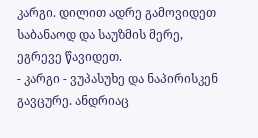კარგი. დილით ადრე გამოვიდეთ საბანაოდ და საუზმის მერე, ეგრევე წავიდეთ.
- კარგი - ვუპასუხე და ნაპირისკენ გავცურე. ანდრიაც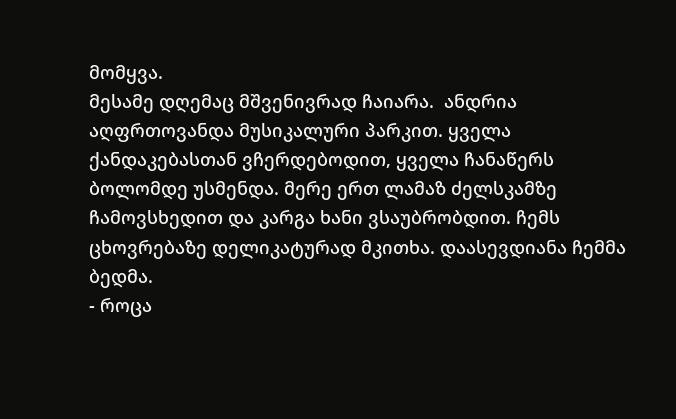მომყვა.
მესამე დღემაც მშვენივრად ჩაიარა.  ანდრია აღფრთოვანდა მუსიკალური პარკით. ყველა ქანდაკებასთან ვჩერდებოდით, ყველა ჩანაწერს ბოლომდე უსმენდა. მერე ერთ ლამაზ ძელსკამზე ჩამოვსხედით და კარგა ხანი ვსაუბრობდით. ჩემს ცხოვრებაზე დელიკატურად მკითხა. დაასევდიანა ჩემმა ბედმა.
- როცა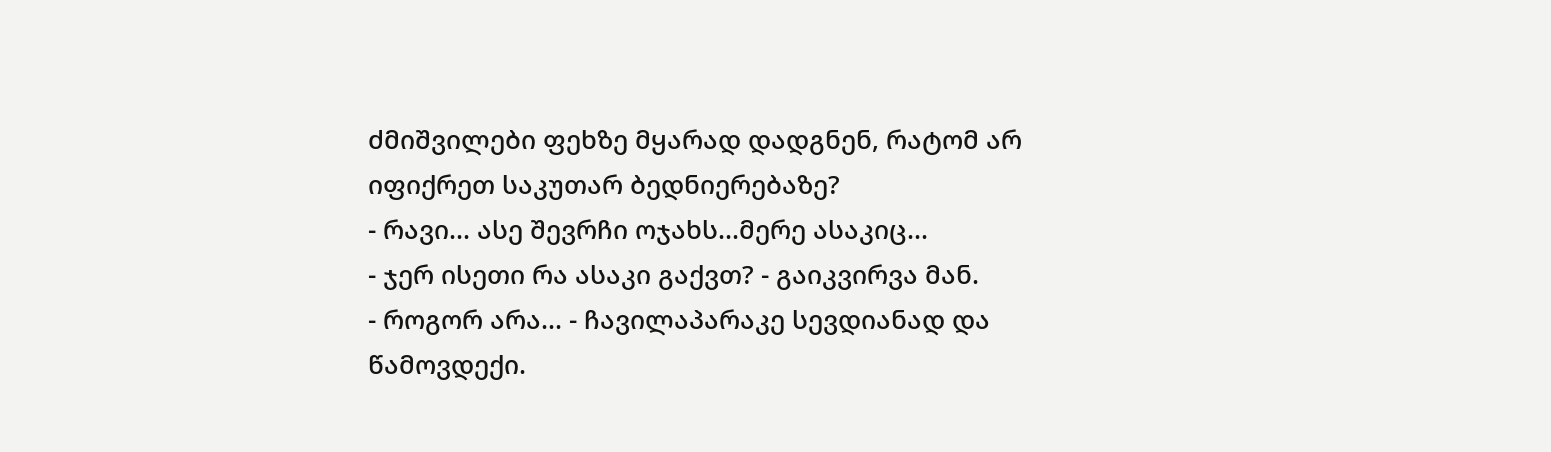ძმიშვილები ფეხზე მყარად დადგნენ, რატომ არ იფიქრეთ საკუთარ ბედნიერებაზე?
- რავი... ასე შევრჩი ოჯახს...მერე ასაკიც...
- ჯერ ისეთი რა ასაკი გაქვთ? - გაიკვირვა მან.
- როგორ არა... - ჩავილაპარაკე სევდიანად და წამოვდექი.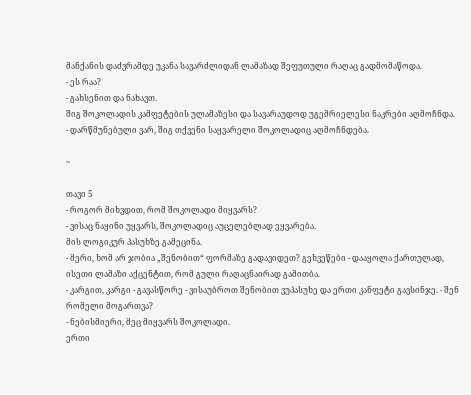მანქანის დაძვრამდე უკანა სავარძლიდან ლამაზად შეფუთული რაღაც გადმომაწოდა.
- ეს რაა?
- გახსენით და ნახავთ.
შიგ შოკოლადის კამფეტების ულამაზესი და სავარაუდოდ უგემრიელესი ნაკრები აღმოჩნდა.
- დარწმუნებული ვარ, შიგ თქვენი საყვარელი შოკოლადიც აღმოჩნდება.

~

თავი 5
- როგორ მიხვდით, რომ შოკოლადი მიყვარს?
- ვისაც ნაყინი უყვარს, შოკოლადიც აუცელებლად ეყვარება.
მის ლოგიკურ პასუხზე გამეცინა.
- მერი, ხომ არ ჯობია „შენობით“ ფორმაზე გადავიდეთ? გეხვეწები - დააყოლა ქართულად, ისეთი ლამაზი აქცენტით, რომ გული რაღაცნაირად გამითბა.
- კარგით, კარგი - გავასწორე - ვისაუბროთ შენობით ვუპასუხე და ერთი კანფეტი გავსინჯე. - შენ რომელი მოგართვა?
- ნებისმიერი, მეც მიყვარს შოკოლადი.
ერთი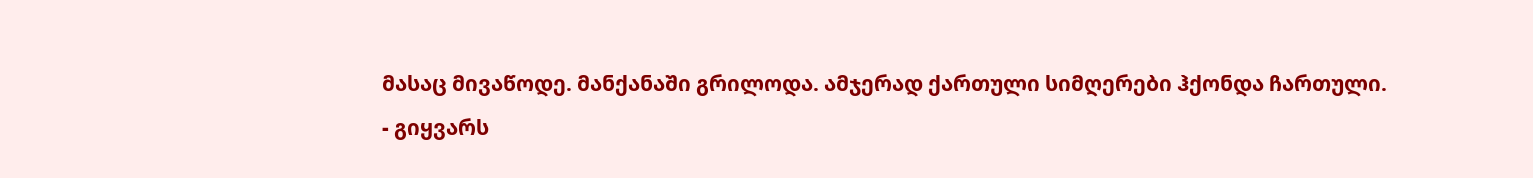მასაც მივაწოდე. მანქანაში გრილოდა. ამჯერად ქართული სიმღერები ჰქონდა ჩართული.
- გიყვარს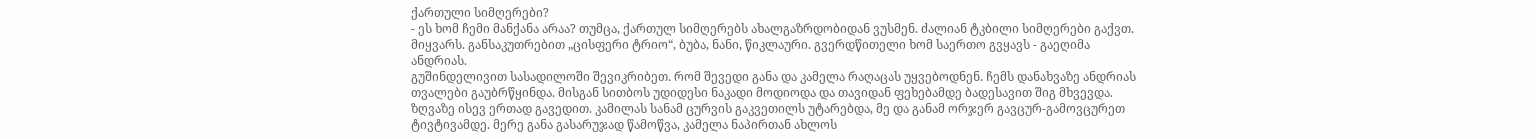ქართული სიმღერები?
- ეს ხომ ჩემი მანქანა არაა? თუმცა, ქართულ სიმღერებს ახალგაზრდობიდან ვუსმენ. ძალიან ტკბილი სიმღერები გაქვთ. მიყვარს. განსაკუთრებით „ცისფერი ტრიო“, ბუბა, ნანი, წიკლაური. გვერდწითელი ხომ საერთო გვყავს - გაეღიმა ანდრიას.
გუშინდელივით სასადილოში შევიკრიბეთ. რომ შევედი განა და კამელა რაღაცას უყვებოდნენ. ჩემს დანახვაზე ანდრიას თვალები გაუბრწყინდა. მისგან სითბოს უდიდესი ნაკადი მოდიოდა და თავიდან ფეხებამდე ბადესავით შიგ მხვევდა.
ზღვაზე ისევ ერთად გავედით. კამილას სანამ ცურვის გაკვეთილს უტარებდა, მე და განამ ორჯერ გავცურ-გამოვცურეთ ტივტივამდე. მერე განა გასარუჯად წამოწვა, კამელა ნაპირთან ახლოს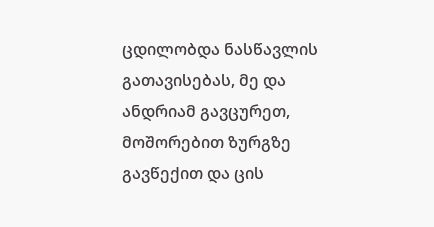ცდილობდა ნასწავლის გათავისებას, მე და ანდრიამ გავცურეთ, მოშორებით ზურგზე გავწექით და ცის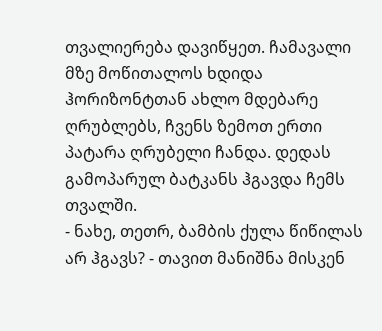თვალიერება დავიწყეთ. ჩამავალი მზე მოწითალოს ხდიდა ჰორიზონტთან ახლო მდებარე ღრუბლებს, ჩვენს ზემოთ ერთი პატარა ღრუბელი ჩანდა. დედას გამოპარულ ბატკანს ჰგავდა ჩემს თვალში.
- ნახე, თეთრ, ბამბის ქულა წიწილას არ ჰგავს? - თავით მანიშნა მისკენ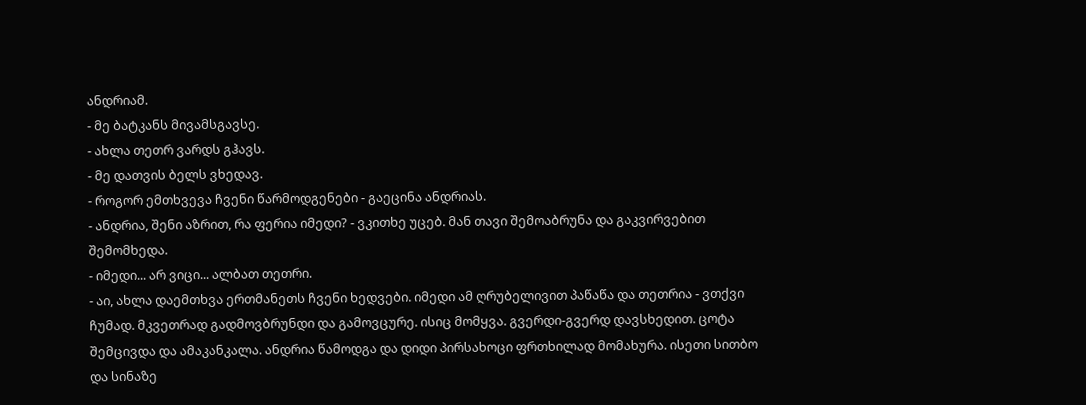ანდრიამ.
- მე ბატკანს მივამსგავსე.
- ახლა თეთრ ვარდს გჰავს.
- მე დათვის ბელს ვხედავ.
- როგორ ემთხვევა ჩვენი წარმოდგენები - გაეცინა ანდრიას.
- ანდრია, შენი აზრით, რა ფერია იმედი? - ვკითხე უცებ. მან თავი შემოაბრუნა და გაკვირვებით შემომხედა.
- იმედი... არ ვიცი... ალბათ თეთრი.
- აი, ახლა დაემთხვა ერთმანეთს ჩვენი ხედვები. იმედი ამ ღრუბელივით პაწაწა და თეთრია - ვთქვი ჩუმად. მკვეთრად გადმოვბრუნდი და გამოვცურე. ისიც მომყვა. გვერდი-გვერდ დავსხედით. ცოტა შემცივდა და ამაკანკალა. ანდრია წამოდგა და დიდი პირსახოცი ფრთხილად მომახურა. ისეთი სითბო და სინაზე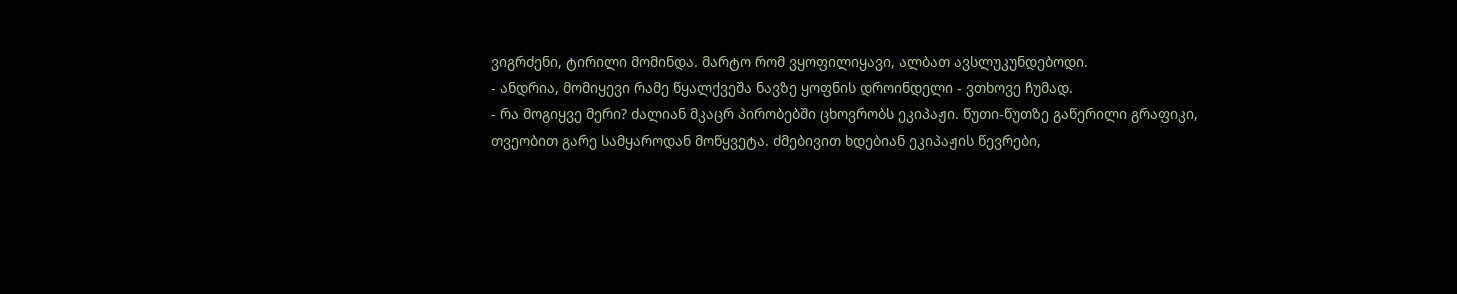ვიგრძენი, ტირილი მომინდა. მარტო რომ ვყოფილიყავი, ალბათ ავსლუკუნდებოდი.
- ანდრია, მომიყევი რამე წყალქვეშა ნავზე ყოფნის დროინდელი - ვთხოვე ჩუმად.
- რა მოგიყვე მერი? ძალიან მკაცრ პირობებში ცხოვრობს ეკიპაჟი. წუთი-წუთზე გაწერილი გრაფიკი, თვეობით გარე სამყაროდან მოწყვეტა. ძმებივით ხდებიან ეკიპაჟის წევრები,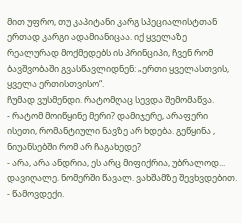მით უფრო, თუ კაპიტანი კარგ სპეციალისტთან ერთად კარგი ადამიანიცაა. იქ ყველაზე რეალურად მოქმედებს ის პრინციპი, ჩვენ რომ ბავშვობაში გვასწავლიდნენ: „ერთი ყველასთვის, ყველა ერთისთვისო“.
ჩუმად ვუსმენდი. რატომღაც სევდა შემომაწვა.
- რატომ მოიწყინე მერი? დამიჯერე, არაფერი ისეთი, რომანტიული ნავზე არ ხდება. გეწყინა , ნიუანსებში რომ არ ჩაგახედე?
- არა, არა ანდრია, ეს არც მიფიქრია, უბრალოდ... დავიღალე. ნომერში წავალ. ვახშამზე შევხვდებით. - წამოვდექი.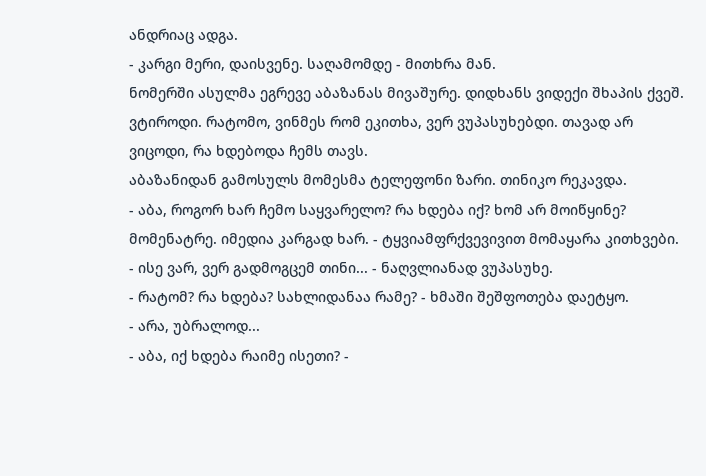ანდრიაც ადგა.
- კარგი მერი, დაისვენე. საღამომდე - მითხრა მან.
ნომერში ასულმა ეგრევე აბაზანას მივაშურე. დიდხანს ვიდექი შხაპის ქვეშ. ვტიროდი. რატომო, ვინმეს რომ ეკითხა, ვერ ვუპასუხებდი. თავად არ ვიცოდი, რა ხდებოდა ჩემს თავს.
აბაზანიდან გამოსულს მომესმა ტელეფონი ზარი. თინიკო რეკავდა.
- აბა, როგორ ხარ ჩემო საყვარელო? რა ხდება იქ? ხომ არ მოიწყინე? მომენატრე. იმედია კარგად ხარ. - ტყვიამფრქვევივით მომაყარა კითხვები.
- ისე ვარ, ვერ გადმოგცემ თინი... - ნაღვლიანად ვუპასუხე.
- რატომ? რა ხდება? სახლიდანაა რამე? - ხმაში შეშფოთება დაეტყო.
- არა, უბრალოდ...
- აბა, იქ ხდება რაიმე ისეთი? -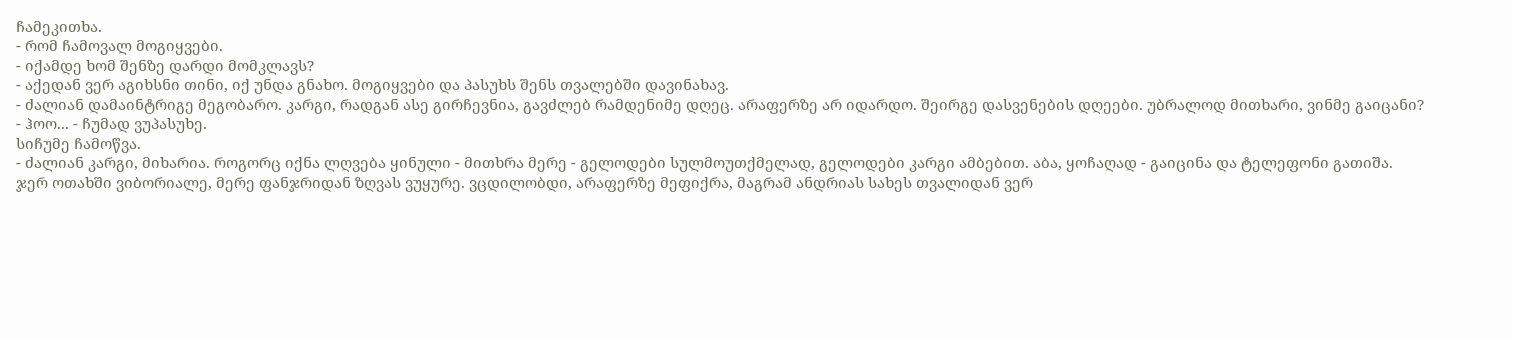ჩამეკითხა.
- რომ ჩამოვალ მოგიყვები.
- იქამდე ხომ შენზე დარდი მომკლავს?
- აქედან ვერ აგიხსნი თინი, იქ უნდა გნახო. მოგიყვები და პასუხს შენს თვალებში დავინახავ.
- ძალიან დამაინტრიგე მეგობარო. კარგი, რადგან ასე გირჩევნია, გავძლებ რამდენიმე დღეც. არაფერზე არ იდარდო. შეირგე დასვენების დღეები. უბრალოდ მითხარი, ვინმე გაიცანი?
- ჰოო... - ჩუმად ვუპასუხე.
სიჩუმე ჩამოწვა.
- ძალიან კარგი, მიხარია. როგორც იქნა ლღვება ყინული - მითხრა მერე - გელოდები სულმოუთქმელად, გელოდები კარგი ამბებით. აბა, ყოჩაღად - გაიცინა და ტელეფონი გათიშა.
ჯერ ოთახში ვიბორიალე, მერე ფანჯრიდან ზღვას ვუყურე. ვცდილობდი, არაფერზე მეფიქრა, მაგრამ ანდრიას სახეს თვალიდან ვერ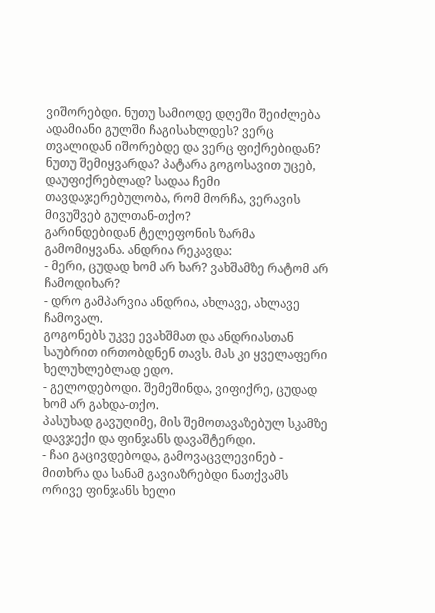ვიშორებდი. ნუთუ სამიოდე დღეში შეიძლება ადამიანი გულში ჩაგისახლდეს? ვერც თვალიდან იშორებდე და ვერც ფიქრებიდან? ნუთუ შემიყვარდა? პატარა გოგოსავით უცებ, დაუფიქრებლად? სადაა ჩემი თავდაჯერებულობა, რომ მორჩა, ვერავის მივუშვებ გულთან-თქო?
გარინდებიდან ტელეფონის ზარმა გამომიყვანა. ანდრია რეკავდა:
- მერი, ცუდად ხომ არ ხარ? ვახშამზე რატომ არ ჩამოდიხარ?
- დრო გამპარვია ანდრია, ახლავე, ახლავე ჩამოვალ.
გოგონებს უკვე ევახშმათ და ანდრიასთან საუბრით ირთობდნენ თავს. მას კი ყველაფერი ხელუხლებლად ედო.
- გელოდებოდი. შემეშინდა, ვიფიქრე, ცუდად ხომ არ გახდა-თქო.
პასუხად გავუღიმე, მის შემოთავაზებულ სკამზე დავჯექი და ფინჯანს დავაშტერდი.
- ჩაი გაცივდებოდა, გამოვაცვლევინებ - მითხრა და სანამ გავიაზრებდი ნათქვამს ორივე ფინჯანს ხელი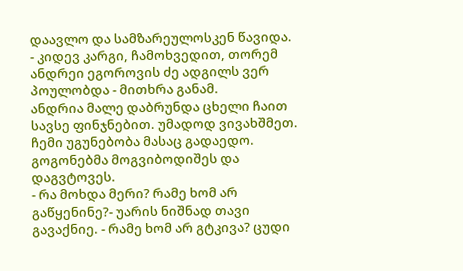დაავლო და სამზარეულოსკენ წავიდა.
- კიდევ კარგი, ჩამოხვედით, თორემ ანდრეი ეგოროვის ძე ადგილს ვერ პოულობდა - მითხრა განამ.
ანდრია მალე დაბრუნდა ცხელი ჩაით სავსე ფინჯნებით. უმადოდ ვივახშმეთ. ჩემი უგუნებობა მასაც გადაედო. გოგონებმა მოგვიბოდიშეს და დაგვტოვეს.
- რა მოხდა მერი? რამე ხომ არ გაწყენინე?- უარის ნიშნად თავი გავაქნიე. - რამე ხომ არ გტკივა? ცუდი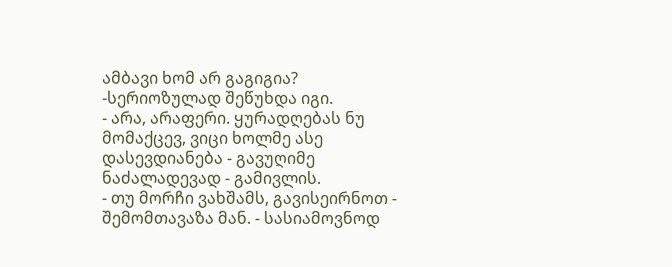ამბავი ხომ არ გაგიგია? -სერიოზულად შეწუხდა იგი.
- არა, არაფერი. ყურადღებას ნუ მომაქცევ, ვიცი ხოლმე ასე დასევდიანება - გავუღიმე ნაძალადევად - გამივლის.
- თუ მორჩი ვახშამს, გავისეირნოთ - შემომთავაზა მან. - სასიამოვნოდ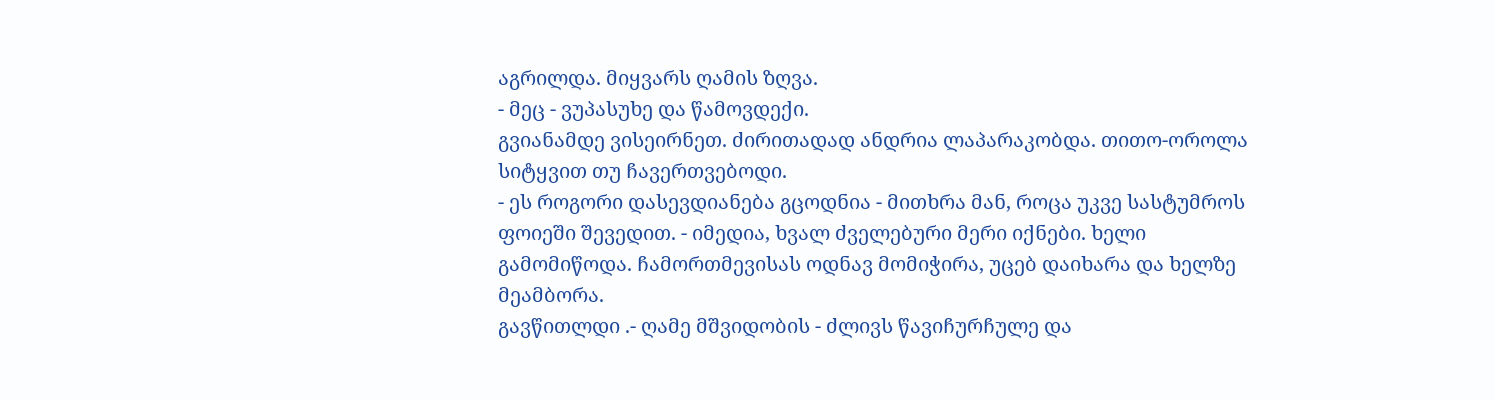აგრილდა. მიყვარს ღამის ზღვა.
- მეც - ვუპასუხე და წამოვდექი.
გვიანამდე ვისეირნეთ. ძირითადად ანდრია ლაპარაკობდა. თითო-ოროლა სიტყვით თუ ჩავერთვებოდი.
- ეს როგორი დასევდიანება გცოდნია - მითხრა მან, როცა უკვე სასტუმროს ფოიეში შევედით. - იმედია, ხვალ ძველებური მერი იქნები. ხელი გამომიწოდა. ჩამორთმევისას ოდნავ მომიჭირა, უცებ დაიხარა და ხელზე მეამბორა.
გავწითლდი .- ღამე მშვიდობის - ძლივს წავიჩურჩულე და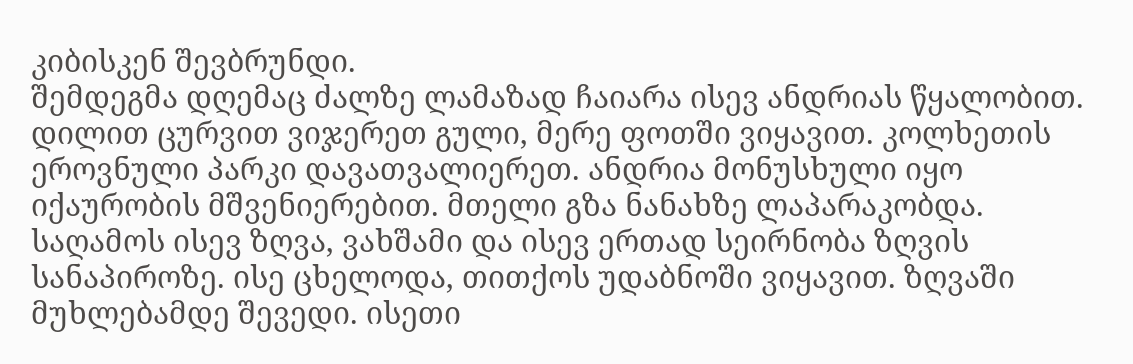კიბისკენ შევბრუნდი.
შემდეგმა დღემაც ძალზე ლამაზად ჩაიარა ისევ ანდრიას წყალობით. დილით ცურვით ვიჯერეთ გული, მერე ფოთში ვიყავით. კოლხეთის ეროვნული პარკი დავათვალიერეთ. ანდრია მონუსხული იყო იქაურობის მშვენიერებით. მთელი გზა ნანახზე ლაპარაკობდა. საღამოს ისევ ზღვა, ვახშამი და ისევ ერთად სეირნობა ზღვის სანაპიროზე. ისე ცხელოდა, თითქოს უდაბნოში ვიყავით. ზღვაში მუხლებამდე შევედი. ისეთი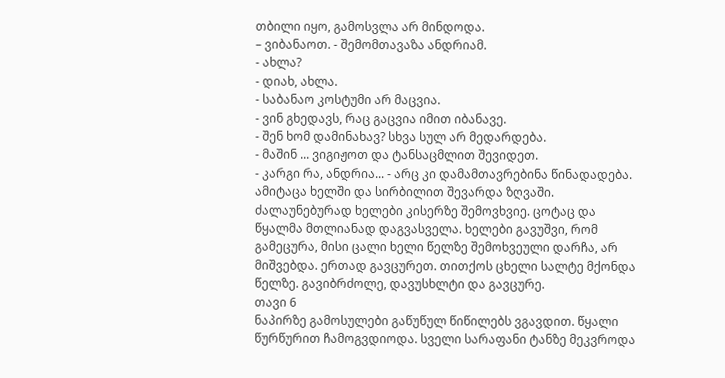თბილი იყო, გამოსვლა არ მინდოდა.
– ვიბანაოთ. - შემომთავაზა ანდრიამ.
- ახლა?
- დიახ, ახლა.
- საბანაო კოსტუმი არ მაცვია.
- ვინ გხედავს, რაც გაცვია იმით იბანავე.
- შენ ხომ დამინახავ? სხვა სულ არ მედარდება.
- მაშინ ... ვიგიჟოთ და ტანსაცმლით შევიდეთ.
- კარგი რა, ანდრია... - არც კი დამამთავრებინა წინადადება. ამიტაცა ხელში და სირბილით შევარდა ზღვაში. ძალაუნებურად ხელები კისერზე შემოვხვიე. ცოტაც და წყალმა მთლიანად დაგვასველა. ხელები გავუშვი, რომ გამეცურა, მისი ცალი ხელი წელზე შემოხვეული დარჩა, არ მიშვებდა. ერთად გავცურეთ. თითქოს ცხელი სალტე მქონდა წელზე. გავიბრძოლე, დავუსხლტი და გავცურე.
თავი 6
ნაპირზე გამოსულები გაწუწულ წიწილებს ვგავდით. წყალი წურწურით ჩამოგვდიოდა. სველი სარაფანი ტანზე მეკვროდა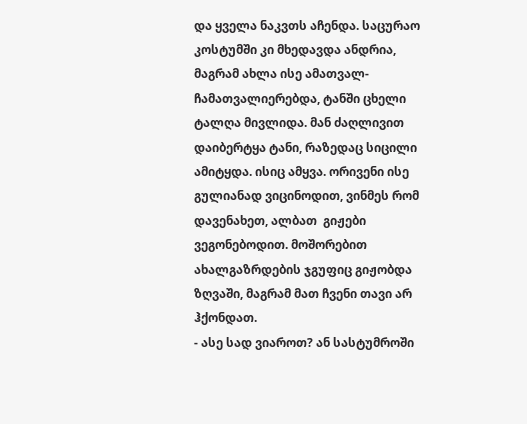და ყველა ნაკვთს აჩენდა. საცურაო კოსტუმში კი მხედავდა ანდრია, მაგრამ ახლა ისე ამათვალ-ჩამათვალიერებდა, ტანში ცხელი ტალღა მივლიდა. მან ძაღლივით დაიბერტყა ტანი, რაზედაც სიცილი ამიტყდა. ისიც ამყვა. ორივენი ისე გულიანად ვიცინოდით, ვინმეს რომ დავენახეთ, ალბათ  გიჟები ვეგონებოდით. მოშორებით ახალგაზრდების ჯგუფიც გიჟობდა ზღვაში, მაგრამ მათ ჩვენი თავი არ ჰქონდათ.
- ასე სად ვიაროთ? ან სასტუმროში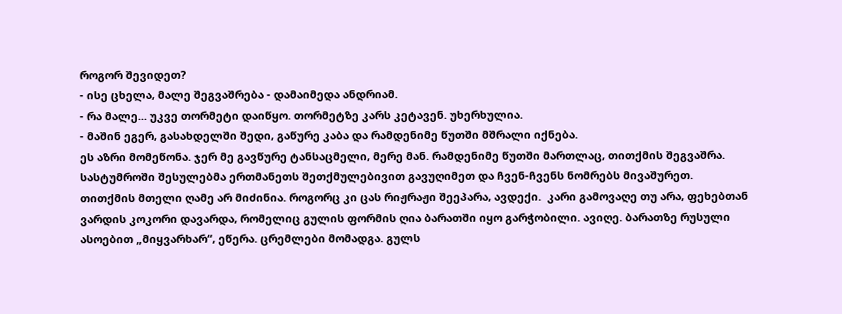როგორ შევიდეთ?
- ისე ცხელა, მალე შეგვაშრება - დამაიმედა ანდრიამ.
- რა მალე... უკვე თორმეტი დაიწყო. თორმეტზე კარს კეტავენ. უხერხულია.
- მაშინ ეგერ, გასახდელში შედი, გაწურე კაბა და რამდენიმე წუთში მშრალი იქნება.
ეს აზრი მომეწონა. ჯერ მე გავწურე ტანსაცმელი, მერე მან. რამდენიმე წუთში მართლაც, თითქმის შეგვაშრა. სასტუმროში შესულებმა ერთმანეთს შეთქმულებივით გავუღიმეთ და ჩვენ-ჩვენს ნომრებს მივაშურეთ.
თითქმის მთელი ღამე არ მიძინია. როგორც კი ცას რიჟრაჟი შეეპარა, ავდექი.  კარი გამოვაღე თუ არა, ფეხებთან ვარდის კოკორი დავარდა, რომელიც გულის ფორმის ღია ბარათში იყო გარჭობილი. ავიღე. ბარათზე რუსული ასოებით „მიყვარხარ“, ეწერა. ცრემლები მომადგა. გულს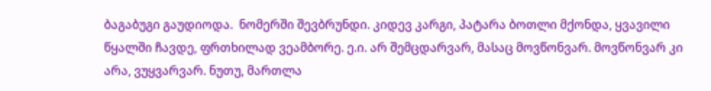ბაგაბუგი გაუდიოდა.  ნომერში შევბრუნდი. კიდევ კარგი, პატარა ბოთლი მქონდა, ყვავილი წყალში ჩავდე, ფრთხილად ვეამბორე. ე.ი. არ შემცდარვარ, მასაც მოვწონვარ. მოვწონვარ კი არა, ვუყვარვარ. ნუთუ, მართლა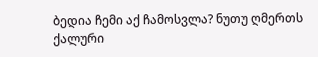ბედია ჩემი აქ ჩამოსვლა? ნუთუ ღმერთს ქალური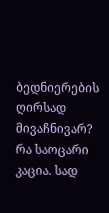ბედნიერების ღირსად მივაჩნივარ? რა საოცარი კაცია. სად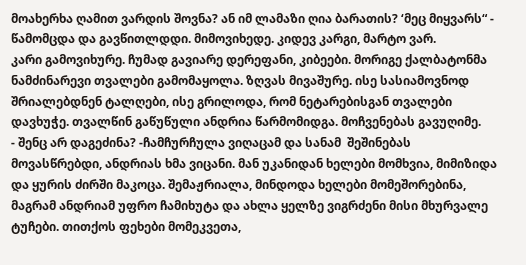მოახერხა ღამით ვარდის შოვნა? ან იმ ლამაზი ღია ბარათის? ‘მეც მიყვარს“ - წამომცდა და გავწითლდდი. მიმოვიხედე. კიდევ კარგი, მარტო ვარ.
კარი გამოვიხურე. ჩუმად გავიარე დერეფანი, კიბეები. მორიგე ქალბატონმა ნამძინარევი თვალები გამომაყოლა. ზღვას მივაშურე. ისე სასიამოვნოდ შრიალებდნენ ტალღები, ისე გრილოდა, რომ ნეტარებისგან თვალები დავხუჭე. თვალწინ გაწუწული ანდრია წარმომიდგა. მოჩვენებას გავუღიმე.
- შენც არ დაგეძინა? -ჩამჩურჩულა ვიღაცამ და სანამ  შეშინებას მოვასწრებდი, ანდრიას ხმა ვიცანი. მან უკანიდან ხელები მომხვია, მიმიზიდა და ყურის ძირში მაკოცა. შემაჟრიალა, მინდოდა ხელები მომეშორებინა, მაგრამ ანდრიამ უფრო ჩამიხუტა და ახლა ყელზე ვიგრძენი მისი მხურვალე ტუჩები. თითქოს ფეხები მომეკვეთა,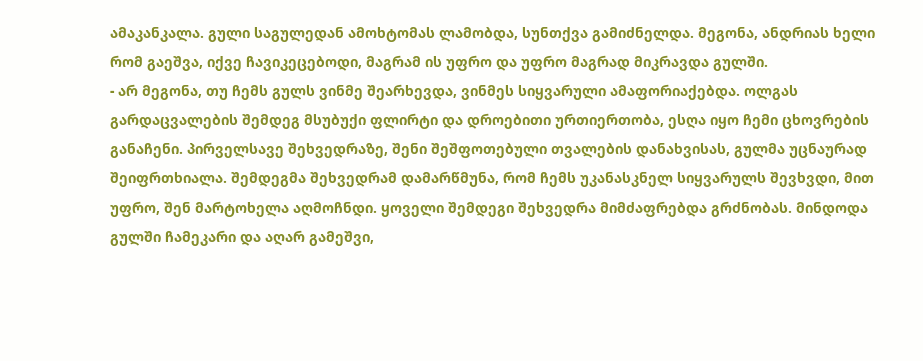ამაკანკალა. გული საგულედან ამოხტომას ლამობდა, სუნთქვა გამიძნელდა. მეგონა, ანდრიას ხელი რომ გაეშვა, იქვე ჩავიკეცებოდი, მაგრამ ის უფრო და უფრო მაგრად მიკრავდა გულში.
- არ მეგონა, თუ ჩემს გულს ვინმე შეარხევდა, ვინმეს სიყვარული ამაფორიაქებდა. ოლგას გარდაცვალების შემდეგ მსუბუქი ფლირტი და დროებითი ურთიერთობა, ესღა იყო ჩემი ცხოვრების განაჩენი. პირველსავე შეხვედრაზე, შენი შეშფოთებული თვალების დანახვისას, გულმა უცნაურად შეიფრთხიალა. შემდეგმა შეხვედრამ დამარწმუნა, რომ ჩემს უკანასკნელ სიყვარულს შევხვდი, მით უფრო, შენ მარტოხელა აღმოჩნდი. ყოველი შემდეგი შეხვედრა მიმძაფრებდა გრძნობას. მინდოდა გულში ჩამეკარი და აღარ გამეშვი,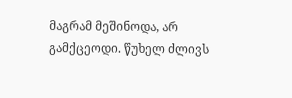მაგრამ მეშინოდა, არ გამქცეოდი. წუხელ ძლივს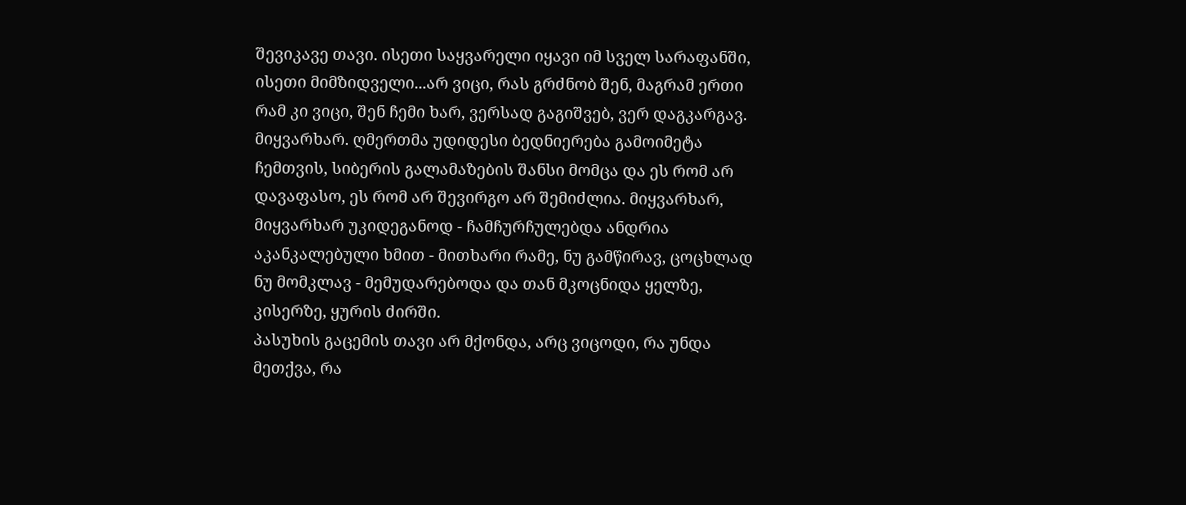შევიკავე თავი. ისეთი საყვარელი იყავი იმ სველ სარაფანში, ისეთი მიმზიდველი...არ ვიცი, რას გრძნობ შენ, მაგრამ ერთი რამ კი ვიცი, შენ ჩემი ხარ, ვერსად გაგიშვებ, ვერ დაგკარგავ. მიყვარხარ. ღმერთმა უდიდესი ბედნიერება გამოიმეტა ჩემთვის, სიბერის გალამაზების შანსი მომცა და ეს რომ არ დავაფასო, ეს რომ არ შევირგო არ შემიძლია. მიყვარხარ, მიყვარხარ უკიდეგანოდ - ჩამჩურჩულებდა ანდრია აკანკალებული ხმით - მითხარი რამე, ნუ გამწირავ, ცოცხლად ნუ მომკლავ - მემუდარებოდა და თან მკოცნიდა ყელზე, კისერზე, ყურის ძირში.
პასუხის გაცემის თავი არ მქონდა, არც ვიცოდი, რა უნდა მეთქვა, რა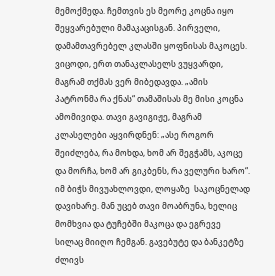მემოქმედა. ჩემთვის ეს მეორე კოცნა იყო შეყვარებული მამაკაცისგან. პირველი, დამამთავრებელ კლასში ყოფნისას მაკოცეს. ვიცოდი, ერთ თანაკლასელს ვუყვარდი, მაგრამ თქმას ვერ მიბედავდა. „ამის პატრონმა რა ქნას“ თამაშისას მე მისი კოცნა ამომივიდა. თავი გავიგიჟე, მაგრამ კლასელები აყვირდნენ: „ასე როგორ შეიძლება, რა მოხდა, ხომ არ შეგჭამს, აკოცე და მორჩა, ხომ არ გიკბენს, რა ველური ხარო“. იმ ბიჭს მივუახლოვდი, ლოყაზე  საკოცნელად დავიხარე. მან უცებ თავი მოაბრუნა, ხელიც მომხვია და ტუჩებში მაკოცა და ეგრევე სილაც მიიღო ჩემგან. გავებუტე და ბანკეტზე ძლივს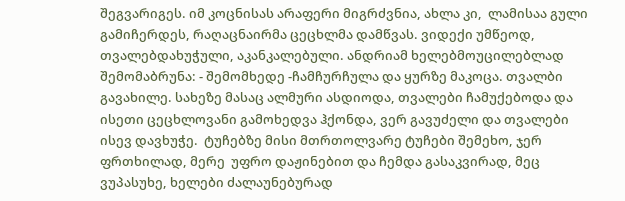შეგვარიგეს. იმ კოცნისას არაფერი მიგრძვნია, ახლა კი,  ლამისაა გული გამიჩერდეს, რაღაცნაირმა ცეცხლმა დამწვას. ვიდექი უმწეოდ, თვალებდახუჭული, აკანკალებული. ანდრიამ ხელებმოუცილებლად შემომაბრუნა: - შემომხედე -ჩამჩურჩულა და ყურზე მაკოცა. თვალბი გავახილე. სახეზე მასაც ალმური ასდიოდა, თვალები ჩამუქებოდა და ისეთი ცეცხლოვანი გამოხედვა ჰქონდა, ვერ გავუძელი და თვალები ისევ დავხუჭე.  ტუჩებზე მისი მთრთოლვარე ტუჩები შემეხო, ჯერ ფრთხილად, მერე  უფრო დაჟინებით და ჩემდა გასაკვირად, მეც ვუპასუხე, ხელები ძალაუნებურად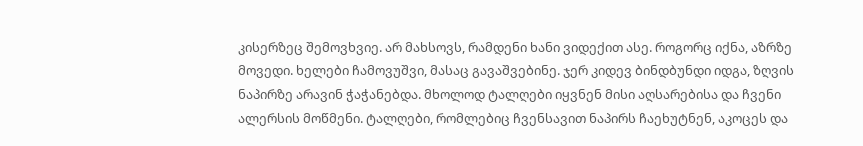კისერზეც შემოვხვიე. არ მახსოვს, რამდენი ხანი ვიდექით ასე. როგორც იქნა, აზრზე მოვედი. ხელები ჩამოვუშვი, მასაც გავაშვებინე. ჯერ კიდევ ბინდბუნდი იდგა, ზღვის ნაპირზე არავინ ჭაჭანებდა. მხოლოდ ტალღები იყვნენ მისი აღსარებისა და ჩვენი ალერსის მოწმენი. ტალღები, რომლებიც ჩვენსავით ნაპირს ჩაეხუტნენ, აკოცეს და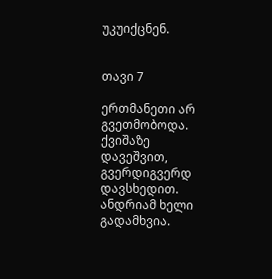უკუიქცნენ.


თავი 7

ერთმანეთი არ გვეთმობოდა. ქვიშაზე დავეშვით, გვერდიგვერდ დავსხედით. ანდრიამ ხელი გადამხვია.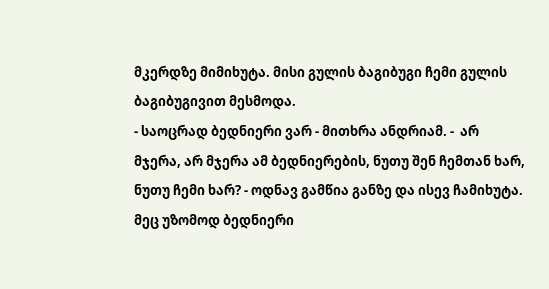მკერდზე მიმიხუტა. მისი გულის ბაგიბუგი ჩემი გულის ბაგიბუგივით მესმოდა.
- საოცრად ბედნიერი ვარ - მითხრა ანდრიამ. -  არ მჯერა, არ მჯერა ამ ბედნიერების, ნუთუ შენ ჩემთან ხარ, ნუთუ ჩემი ხარ? - ოდნავ გამწია განზე და ისევ ჩამიხუტა.
მეც უზომოდ ბედნიერი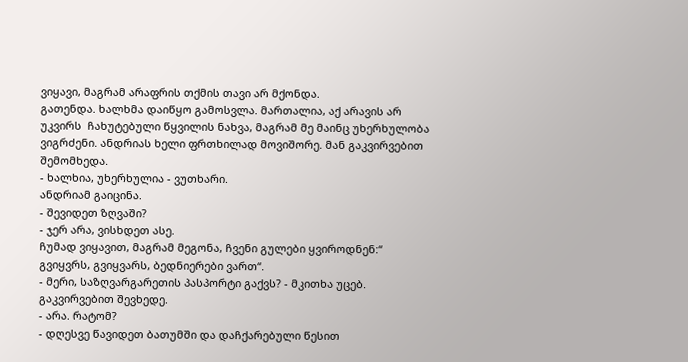ვიყავი, მაგრამ არაფრის თქმის თავი არ მქონდა.
გათენდა. ხალხმა დაიწყო გამოსვლა. მართალია, აქ არავის არ უკვირს  ჩახუტებული წყვილის ნახვა, მაგრამ მე მაინც უხერხულობა ვიგრძენი. ანდრიას ხელი ფრთხილად მოვიშორე. მან გაკვირვებით შემომხედა.
- ხალხია, უხერხულია - ვუთხარი.
ანდრიამ გაიცინა.
- შევიდეთ ზღვაში?
- ჯერ არა, ვისხდეთ ასე.
ჩუმად ვიყავით, მაგრამ მეგონა, ჩვენი გულები ყვიროდნენ:“ გვიყვრს, გვიყვარს, ბედნიერები ვართ“.
- მერი, საზღვარგარეთის პასპორტი გაქვს? - მკითხა უცებ.
გაკვირვებით შევხედე.
- არა. რატომ?
- დღესვე წავიდეთ ბათუმში და დაჩქარებული წესით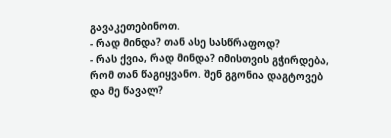გავაკეთებინოთ.
- რად მინდა? თან ასე სასწრაფოდ?
- რას ქვია, რად მინდა? იმისთვის გჭირდება, რომ თან წაგიყვანო. შენ გგონია დაგტოვებ და მე წავალ?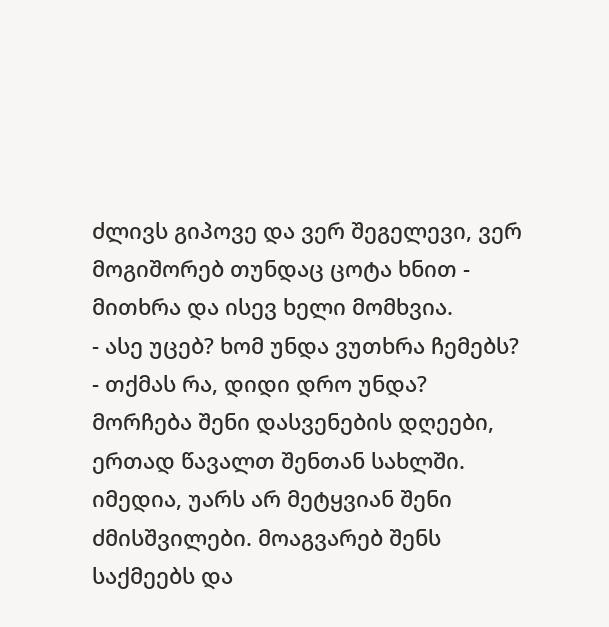ძლივს გიპოვე და ვერ შეგელევი, ვერ მოგიშორებ თუნდაც ცოტა ხნით - მითხრა და ისევ ხელი მომხვია.
- ასე უცებ? ხომ უნდა ვუთხრა ჩემებს?
- თქმას რა, დიდი დრო უნდა? მორჩება შენი დასვენების დღეები, ერთად წავალთ შენთან სახლში. იმედია, უარს არ მეტყვიან შენი ძმისშვილები. მოაგვარებ შენს საქმეებს და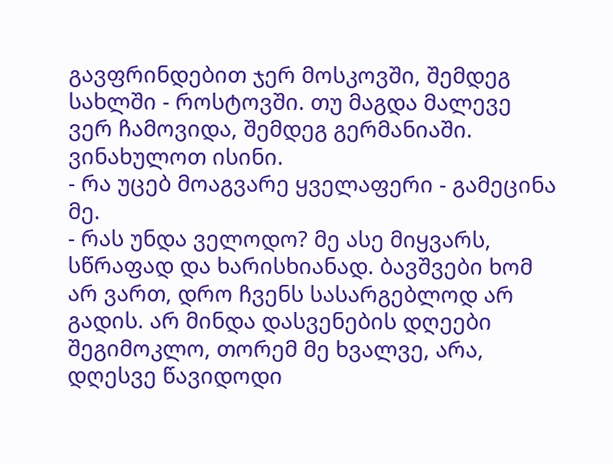გავფრინდებით ჯერ მოსკოვში, შემდეგ სახლში - როსტოვში. თუ მაგდა მალევე ვერ ჩამოვიდა, შემდეგ გერმანიაში. ვინახულოთ ისინი.
- რა უცებ მოაგვარე ყველაფერი - გამეცინა მე.
- რას უნდა ველოდო? მე ასე მიყვარს, სწრაფად და ხარისხიანად. ბავშვები ხომ არ ვართ, დრო ჩვენს სასარგებლოდ არ გადის. არ მინდა დასვენების დღეები შეგიმოკლო, თორემ მე ხვალვე, არა, დღესვე წავიდოდი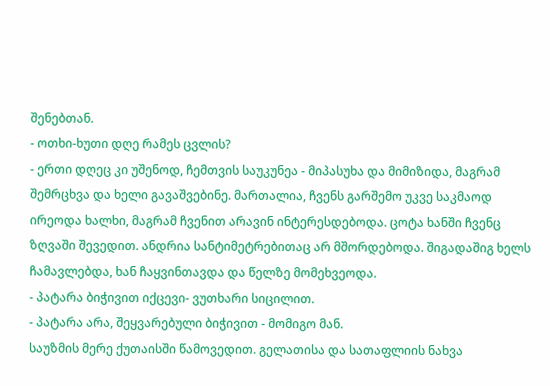შენებთან.
- ოთხი-ხუთი დღე რამეს ცვლის?
- ერთი დღეც კი უშენოდ, ჩემთვის საუკუნეა - მიპასუხა და მიმიზიდა, მაგრამ შემრცხვა და ხელი გავაშვებინე. მართალია, ჩვენს გარშემო უკვე საკმაოდ ირეოდა ხალხი, მაგრამ ჩვენით არავინ ინტერესდებოდა. ცოტა ხანში ჩვენც ზღვაში შევედით. ანდრია სანტიმეტრებითაც არ მშორდებოდა. შიგადაშიგ ხელს ჩამავლებდა, ხან ჩაყვინთავდა და წელზე მომეხვეოდა.
- პატარა ბიჭივით იქცევი- ვუთხარი სიცილით.
- პატარა არა, შეყვარებული ბიჭივით - მომიგო მან.
საუზმის მერე ქუთაისში წამოვედით. გელათისა და სათაფლიის ნახვა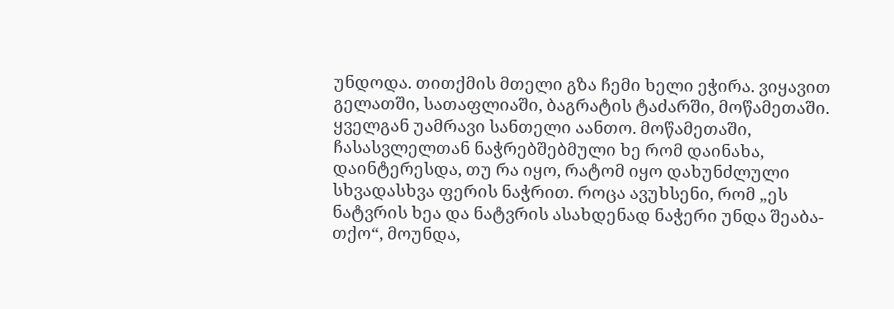უნდოდა. თითქმის მთელი გზა ჩემი ხელი ეჭირა. ვიყავით გელათში, სათაფლიაში, ბაგრატის ტაძარში, მოწამეთაში. ყველგან უამრავი სანთელი აანთო. მოწამეთაში, ჩასასვლელთან ნაჭრებშებმული ხე რომ დაინახა, დაინტერესდა, თუ რა იყო, რატომ იყო დახუნძლული სხვადასხვა ფერის ნაჭრით. როცა ავუხსენი, რომ „ეს ნატვრის ხეა და ნატვრის ასახდენად ნაჭერი უნდა შეაბა-თქო“, მოუნდა,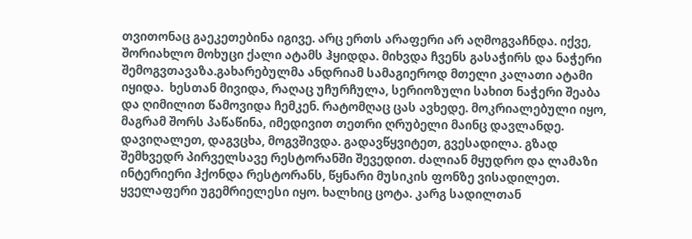თვითონაც გაეკეთებინა იგივე. არც ერთს არაფერი არ აღმოგვაჩნდა. იქვე, შორიახლო მოხუცი ქალი ატამს ჰყიდდა. მიხვდა ჩვენს გასაჭირს და ნაჭერი შემოგვთავაზა.გახარებულმა ანდრიამ სამაგიეროდ მთელი კალათი ატამი იყიდა.  ხესთან მივიდა, რაღაც უჩურჩულა, სერიოზული სახით ნაჭერი შეაბა და ღიმილით წამოვიდა ჩემკენ. რატომღაც ცას ავხედე. მოკრიალებული იყო, მაგრამ შორს პაწაწინა, იმედივით თეთრი ღრუბელი მაინც დავლანდე.
დავიღალეთ, დაგვცხა, მოგვშივდა. გადავწყვიტეთ, გვესადილა. გზად შემხვედრ პირველსავე რესტორანში შევედით. ძალიან მყუდრო და ლამაზი ინტერიერი ჰქონდა რესტორანს, წყნარი მუსიკის ფონზე ვისადილეთ. ყველაფერი უგემრიელესი იყო. ხალხიც ცოტა. კარგ სადილთან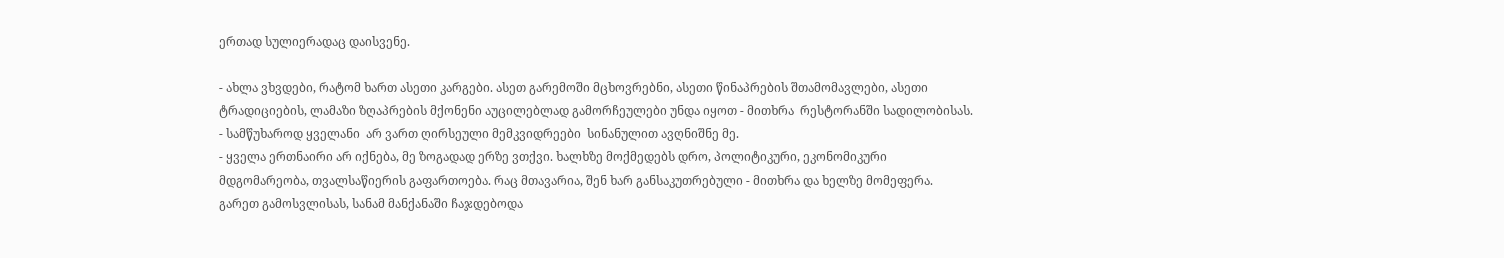ერთად სულიერადაც დაისვენე.

- ახლა ვხვდები, რატომ ხართ ასეთი კარგები. ასეთ გარემოში მცხოვრებნი, ასეთი წინაპრების შთამომავლები, ასეთი ტრადიციების, ლამაზი ზღაპრების მქონენი აუცილებლად გამორჩეულები უნდა იყოთ - მითხრა  რესტორანში სადილობისას.
- სამწუხაროდ ყველანი  არ ვართ ღირსეული მემკვიდრეები  სინანულით ავღნიშნე მე.
- ყველა ერთნაირი არ იქნება, მე ზოგადად ერზე ვთქვი. ხალხზე მოქმედებს დრო, პოლიტიკური, ეკონომიკური მდგომარეობა, თვალსაწიერის გაფართოება. რაც მთავარია, შენ ხარ განსაკუთრებული - მითხრა და ხელზე მომეფერა.
გარეთ გამოსვლისას, სანამ მანქანაში ჩაჯდებოდა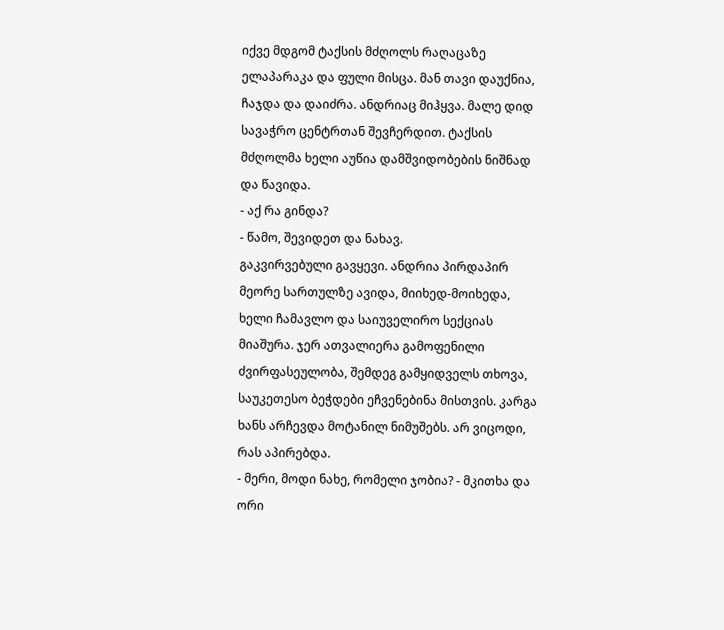იქვე მდგომ ტაქსის მძღოლს რაღაცაზე ელაპარაკა და ფული მისცა. მან თავი დაუქნია,  ჩაჯდა და დაიძრა. ანდრიაც მიჰყვა. მალე დიდ სავაჭრო ცენტრთან შევჩერდით. ტაქსის მძღოლმა ხელი აუწია დამშვიდობების ნიშნად და წავიდა.
- აქ რა გინდა?
- წამო, შევიდეთ და ნახავ.
გაკვირვებული გავყევი. ანდრია პირდაპირ მეორე სართულზე ავიდა, მიიხედ-მოიხედა, ხელი ჩამავლო და საიუველირო სექციას მიაშურა. ჯერ ათვალიერა გამოფენილი ძვირფასეულობა, შემდეგ გამყიდველს თხოვა, საუკეთესო ბეჭდები ეჩვენებინა მისთვის. კარგა ხანს არჩევდა მოტანილ ნიმუშებს. არ ვიცოდი, რას აპირებდა.
- მერი, მოდი ნახე, რომელი ჯობია? - მკითხა და ორი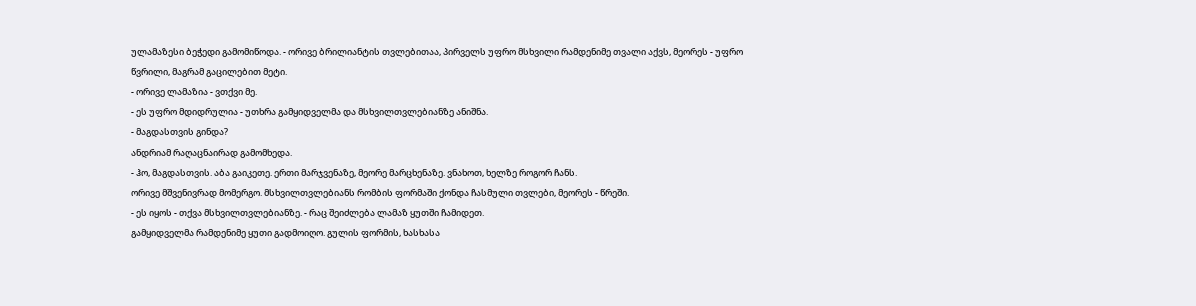ულამაზესი ბეჭედი გამომიწოდა. - ორივე ბრილიანტის თვლებითაა, პირველს უფრო მსხვილი რამდენიმე თვალი აქვს, მეორეს - უფრო წვრილი, მაგრამ გაცილებით მეტი.
- ორივე ლამაზია - ვთქვი მე.
- ეს უფრო მდიდრულია - უთხრა გამყიდველმა და მსხვილთვლებიანზე ანიშნა.
- მაგდასთვის გინდა?
ანდრიამ რაღაცნაირად გამომხედა.
- ჰო, მაგდასთვის. აბა გაიკეთე. ერთი მარჯვენაზე, მეორე მარცხენაზე. ვნახოთ, ხელზე როგორ ჩანს.
ორივე მშვენივრად მომერგო. მსხვილთვლებიანს რომბის ფორმაში ქონდა ჩასმული თვლები, მეორეს - წრეში.
- ეს იყოს - თქვა მსხვილთვლებიანზე. - რაც შეიძლება ლამაზ ყუთში ჩამიდეთ.
გამყიდველმა რამდენიმე ყუთი გადმოიღო. გულის ფორმის, ხასხასა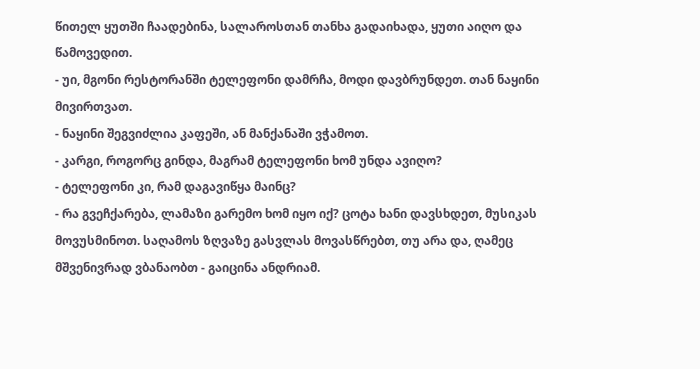წითელ ყუთში ჩაადებინა, სალაროსთან თანხა გადაიხადა, ყუთი აიღო და წამოვედით.
- უი, მგონი რესტორანში ტელეფონი დამრჩა, მოდი დავბრუნდეთ. თან ნაყინი მივირთვათ.
- ნაყინი შეგვიძლია კაფეში, ან მანქანაში ვჭამოთ.
- კარგი, როგორც გინდა, მაგრამ ტელეფონი ხომ უნდა ავიღო?
- ტელეფონი კი, რამ დაგავიწყა მაინც?
- რა გვეჩქარება, ლამაზი გარემო ხომ იყო იქ? ცოტა ხანი დავსხდეთ, მუსიკას მოვუსმინოთ. საღამოს ზღვაზე გასვლას მოვასწრებთ, თუ არა და, ღამეც მშვენივრად ვბანაობთ - გაიცინა ანდრიამ.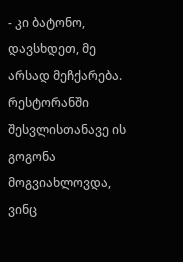- კი ბატონო, დავსხდეთ, მე არსად მეჩქარება.
რესტორანში შესვლისთანავე ის გოგონა მოგვიახლოვდა, ვინც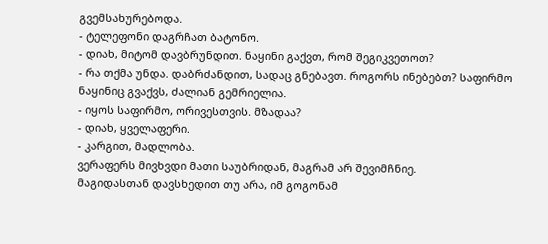გვემსახურებოდა.
- ტელეფონი დაგრჩათ ბატონო.
- დიახ, მიტომ დავბრუნდით. ნაყინი გაქვთ, რომ შეგიკვეთოთ?
- რა თქმა უნდა. დაბრძანდით, სადაც გნებავთ. როგორს ინებებთ? საფირმო ნაყინიც გვაქვს, ძალიან გემრიელია.
- იყოს საფირმო, ორივესთვის. მზადაა?
- დიახ, ყველაფერი.
- კარგით, მადლობა.
ვერაფერს მივხვდი მათი საუბრიდან, მაგრამ არ შევიმჩნიე.
მაგიდასთან დავსხედით თუ არა, იმ გოგონამ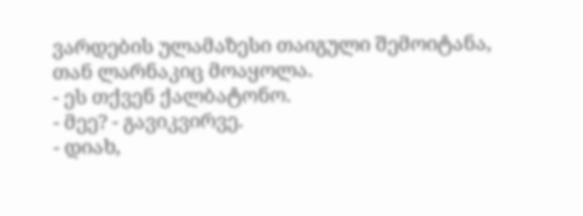ვარდების ულამაზესი თაიგული შემოიტანა, თან ლარნაკიც მოაყოლა.
- ეს თქვენ ქალბატონო.
- მეე? - გავიკვირვე.
- დიახ,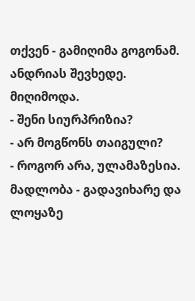თქვენ - გამიღიმა გოგონამ.
ანდრიას შევხედე. მიღიმოდა.
- შენი სიურპრიზია?
- არ მოგწონს თაიგული?
- როგორ არა, ულამაზესია. მადლობა - გადავიხარე და ლოყაზე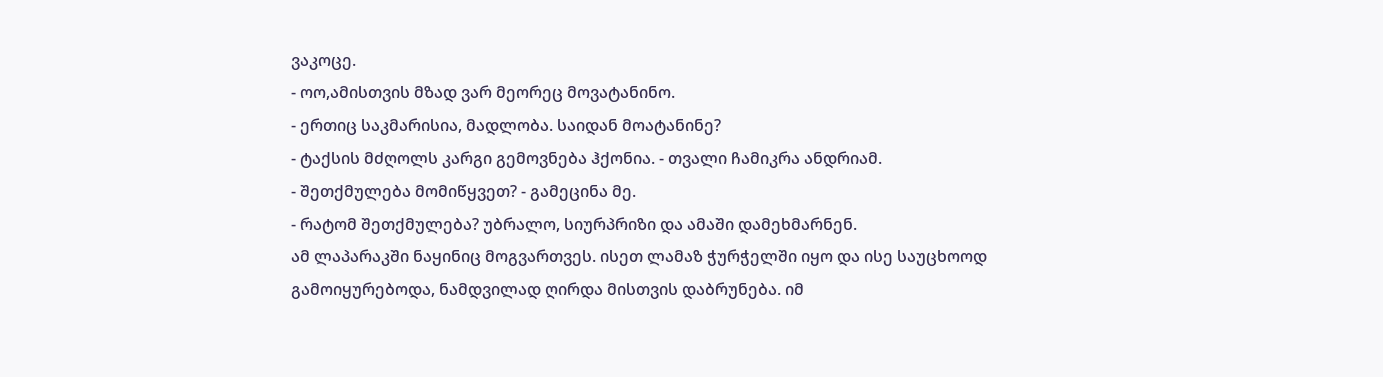ვაკოცე.
- ოო,ამისთვის მზად ვარ მეორეც მოვატანინო.
- ერთიც საკმარისია, მადლობა. საიდან მოატანინე?
- ტაქსის მძღოლს კარგი გემოვნება ჰქონია. - თვალი ჩამიკრა ანდრიამ.
- შეთქმულება მომიწყვეთ? - გამეცინა მე.
- რატომ შეთქმულება? უბრალო, სიურპრიზი და ამაში დამეხმარნენ.
ამ ლაპარაკში ნაყინიც მოგვართვეს. ისეთ ლამაზ ჭურჭელში იყო და ისე საუცხოოდ გამოიყურებოდა, ნამდვილად ღირდა მისთვის დაბრუნება. იმ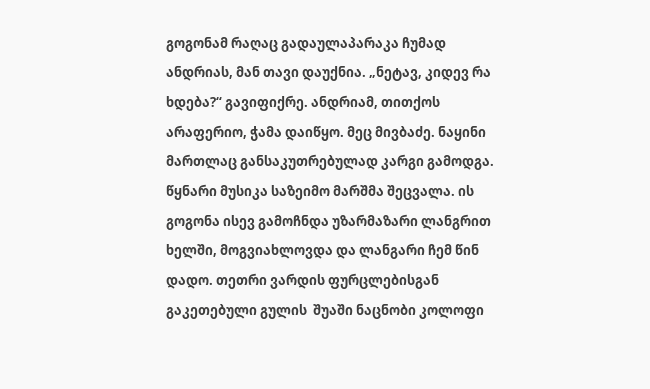გოგონამ რაღაც გადაულაპარაკა ჩუმად ანდრიას, მან თავი დაუქნია. „ნეტავ, კიდევ რა ხდება?“ გავიფიქრე. ანდრიამ, თითქოს არაფერიო, ჭამა დაიწყო. მეც მივბაძე. ნაყინი მართლაც განსაკუთრებულად კარგი გამოდგა. წყნარი მუსიკა საზეიმო მარშმა შეცვალა. ის გოგონა ისევ გამოჩნდა უზარმაზარი ლანგრით ხელში, მოგვიახლოვდა და ლანგარი ჩემ წინ დადო. თეთრი ვარდის ფურცლებისგან გაკეთებული გულის  შუაში ნაცნობი კოლოფი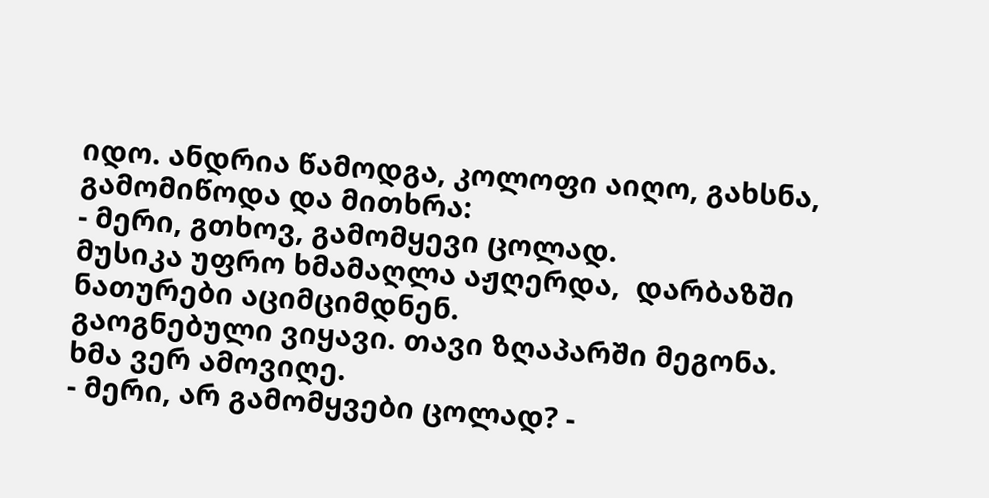იდო. ანდრია წამოდგა, კოლოფი აიღო, გახსნა, გამომიწოდა და მითხრა:
- მერი, გთხოვ, გამომყევი ცოლად.
მუსიკა უფრო ხმამაღლა აჟღერდა,  დარბაზში ნათურები აციმციმდნენ.
გაოგნებული ვიყავი. თავი ზღაპარში მეგონა. ხმა ვერ ამოვიღე.
- მერი, არ გამომყვები ცოლად? -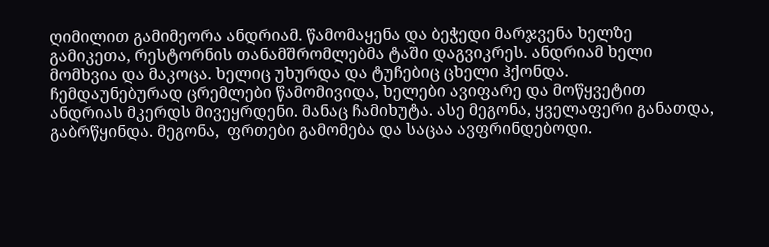ღიმილით გამიმეორა ანდრიამ. წამომაყენა და ბეჭედი მარჯვენა ხელზე გამიკეთა, რესტორნის თანამშრომლებმა ტაში დაგვიკრეს. ანდრიამ ხელი მომხვია და მაკოცა. ხელიც უხურდა და ტუჩებიც ცხელი ჰქონდა.
ჩემდაუნებურად ცრემლები წამომივიდა, ხელები ავიფარე და მოწყვეტით ანდრიას მკერდს მივეყრდენი. მანაც ჩამიხუტა. ასე მეგონა, ყველაფერი განათდა, გაბრწყინდა. მეგონა,  ფრთები გამომება და საცაა ავფრინდებოდი.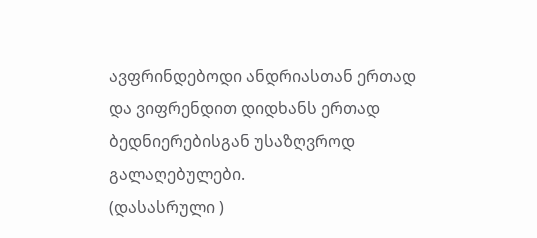ავფრინდებოდი ანდრიასთან ერთად და ვიფრენდით დიდხანს ერთად ბედნიერებისგან უსაზღვროდ გალაღებულები.
(დასასრული )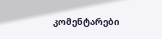კომენტარები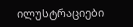ილუსტრაციები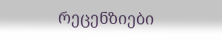რეცენზიები